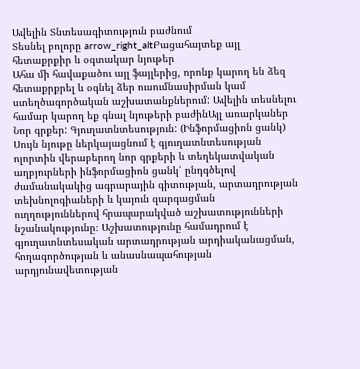Ավելին Տնտեսագիտություն բաժնում
Տեսնել բոլորը arrow_right_altԲացահայտեք այլ հետաքրքիր և օգտակար նյութեր
Ահա մի հավաքածու այլ ֆայլերից, որոնք կարող են ձեզ հետաքրքրել և օգնել ձեր ուսումնասիրման կամ ստեղծագործական աշխատանքներում: Ավելին տեսնելու համար կարող եք գնալ նյութերի բաժինԱյլ առարկաներ
Նոր գրքեր: Գյուղատնտեսություն: (Ինֆորմացիոն ցանկ)
Սույն նյութը ներկայացնում է գյուղատնտեսության ոլորտին վերաբերող նոր գրքերի և տեղեկատվական աղբյուրների ինֆորմացիոն ցանկ՝ ընդգծելով ժամանակակից ագրարային գիտության, արտադրության տեխնոլոգիաների և կայուն զարգացման ուղղություններով հրապարակված աշխատությունների նշանակությունը։ Աշխատությունը համադրում է գյուղատնտեսական արտադրության արդիականացման, հողագործության և անասնապահության արդյունավետության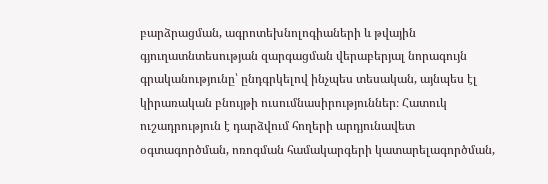բարձրացման, ագրոտեխնոլոգիաների և թվային գյուղատնտեսության զարգացման վերաբերյալ նորագույն գրականությունը՝ ընդգրկելով ինչպես տեսական, այնպես էլ կիրառական բնույթի ուսումնասիրություններ։ Հատուկ ուշադրություն է դարձվում հողերի արդյունավետ օգտագործման, ոռոգման համակարգերի կատարելագործման,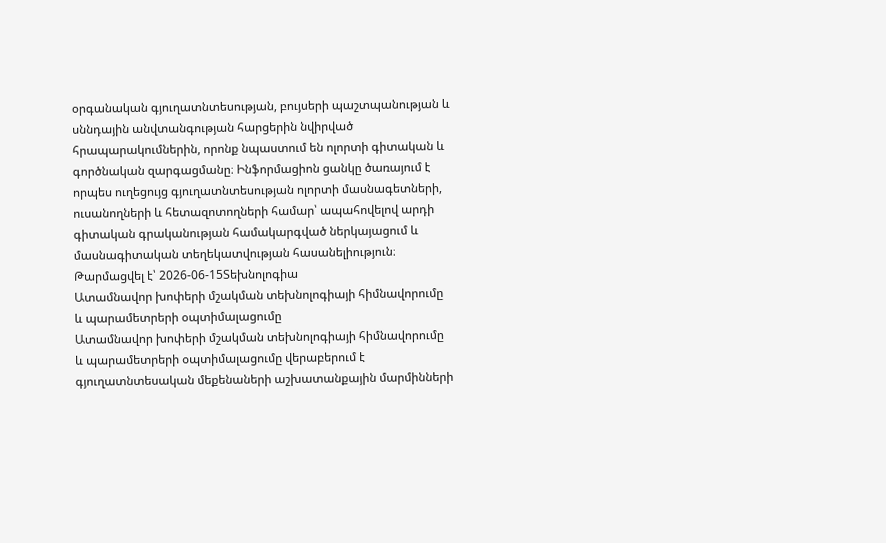օրգանական գյուղատնտեսության, բույսերի պաշտպանության և սննդային անվտանգության հարցերին նվիրված հրապարակումներին, որոնք նպաստում են ոլորտի գիտական և գործնական զարգացմանը։ Ինֆորմացիոն ցանկը ծառայում է որպես ուղեցույց գյուղատնտեսության ոլորտի մասնագետների, ուսանողների և հետազոտողների համար՝ ապահովելով արդի գիտական գրականության համակարգված ներկայացում և մասնագիտական տեղեկատվության հասանելիություն։
Թարմացվել է՝ 2026-06-15Տեխնոլոգիա
Ատամնավոր խոփերի մշակման տեխնոլոգիայի հիմնավորումը և պարամետրերի օպտիմալացումը
Ատամնավոր խոփերի մշակման տեխնոլոգիայի հիմնավորումը և պարամետրերի օպտիմալացումը վերաբերում է գյուղատնտեսական մեքենաների աշխատանքային մարմինների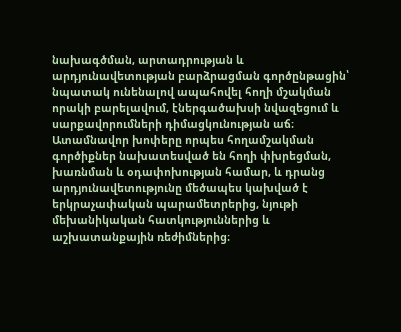նախագծման, արտադրության և արդյունավետության բարձրացման գործընթացին՝ նպատակ ունենալով ապահովել հողի մշակման որակի բարելավում, էներգածախսի նվազեցում և սարքավորումների դիմացկունության աճ։ Ատամնավոր խոփերը որպես հողամշակման գործիքներ նախատեսված են հողի փխրեցման, խառնման և օդափոխության համար, և դրանց արդյունավետությունը մեծապես կախված է երկրաչափական պարամետրերից, նյութի մեխանիկական հատկություններից և աշխատանքային ռեժիմներից։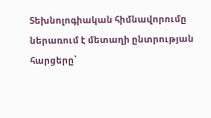Տեխնոլոգիական հիմնավորումը ներառում է մետաղի ընտրության հարցերը՝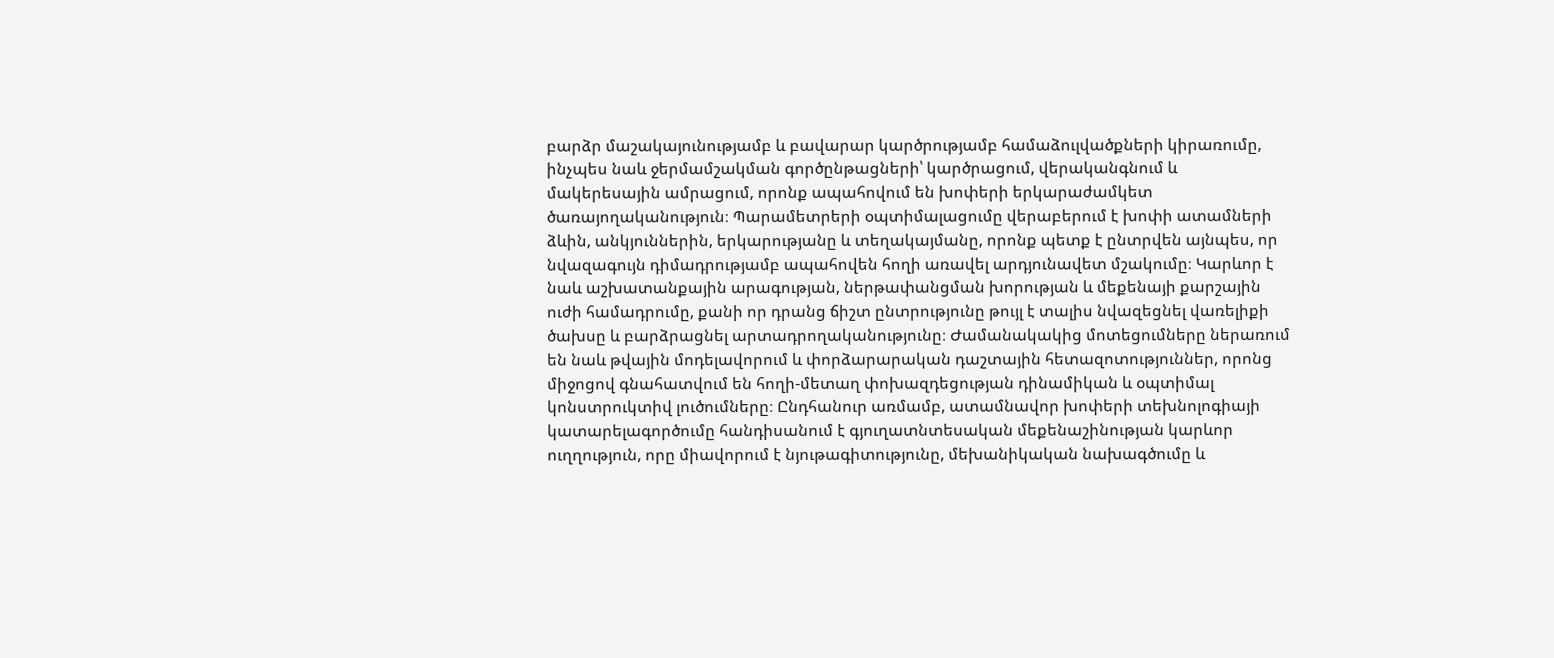բարձր մաշակայունությամբ և բավարար կարծրությամբ համաձուլվածքների կիրառումը, ինչպես նաև ջերմամշակման գործընթացների՝ կարծրացում, վերականգնում և մակերեսային ամրացում, որոնք ապահովում են խոփերի երկարաժամկետ ծառայողականություն։ Պարամետրերի օպտիմալացումը վերաբերում է խոփի ատամների ձևին, անկյուններին, երկարությանը և տեղակայմանը, որոնք պետք է ընտրվեն այնպես, որ նվազագույն դիմադրությամբ ապահովեն հողի առավել արդյունավետ մշակումը։ Կարևոր է նաև աշխատանքային արագության, ներթափանցման խորության և մեքենայի քարշային ուժի համադրումը, քանի որ դրանց ճիշտ ընտրությունը թույլ է տալիս նվազեցնել վառելիքի ծախսը և բարձրացնել արտադրողականությունը։ Ժամանակակից մոտեցումները ներառում են նաև թվային մոդելավորում և փորձարարական դաշտային հետազոտություններ, որոնց միջոցով գնահատվում են հողի-մետաղ փոխազդեցության դինամիկան և օպտիմալ կոնստրուկտիվ լուծումները։ Ընդհանուր առմամբ, ատամնավոր խոփերի տեխնոլոգիայի կատարելագործումը հանդիսանում է գյուղատնտեսական մեքենաշինության կարևոր ուղղություն, որը միավորում է նյութագիտությունը, մեխանիկական նախագծումը և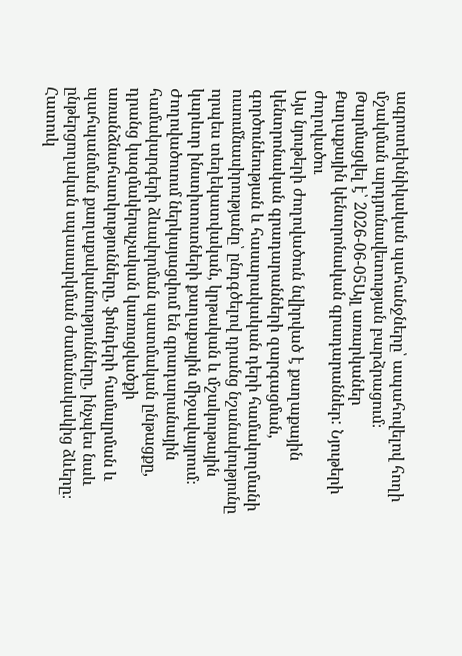ագրոտեխնիկական պահանջները՝ ապահովելով հողի մշակման արդյունավետության բարձրացում։
Թարմացվել է՝ 2026-06-05Այլ առարկաներ
Քաղաքային կենտրոնական գրադարաններ: Նյութերի ժողովածու
Այս նյութերի ժողովածուն նվիրված է քաղաքային կենտրոնական գրադարանների զարգացման, գործունեության և հասարակական դերի համակողմանի ուսումնասիրությանը՝ ընդգծելով դրանց նշանակությունը որպես տեղեկատվական, կրթական և մշակութային կարևոր ինստիտուտների քաղաքային միջավայրում։ Ժողովածուում ներկայացվում են գրադարանային համակարգերի ձևավորման պատմական ընթացքը, դրանց կազմակերպչական կառուցվածքի առանձնահատկությունները, ֆոնդերի համալրման և պահպանման քաղաքականությունները, ինչպես նաև ընթերցողական սպասարկման ժամանակակից ձևերը։ Հատուկ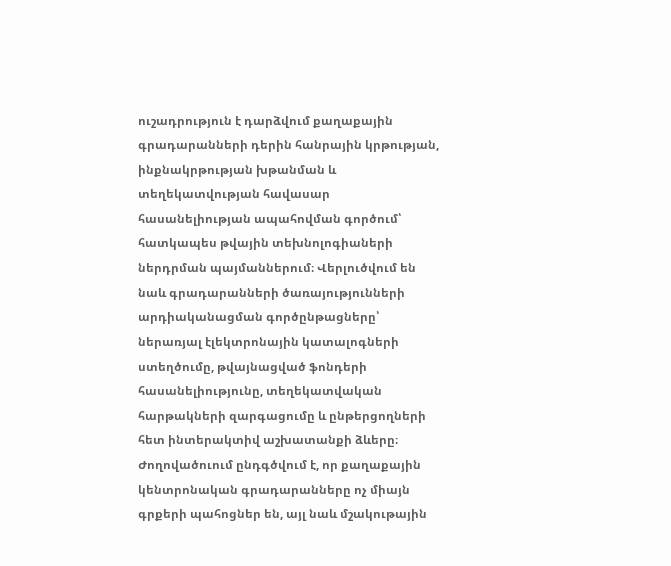ուշադրություն է դարձվում քաղաքային գրադարանների դերին հանրային կրթության, ինքնակրթության խթանման և տեղեկատվության հավասար հասանելիության ապահովման գործում՝ հատկապես թվային տեխնոլոգիաների ներդրման պայմաններում։ Վերլուծվում են նաև գրադարանների ծառայությունների արդիականացման գործընթացները՝ ներառյալ էլեկտրոնային կատալոգների ստեղծումը, թվայնացված ֆոնդերի հասանելիությունը, տեղեկատվական հարթակների զարգացումը և ընթերցողների հետ ինտերակտիվ աշխատանքի ձևերը։ Ժողովածուում ընդգծվում է, որ քաղաքային կենտրոնական գրադարանները ոչ միայն գրքերի պահոցներ են, այլ նաև մշակութային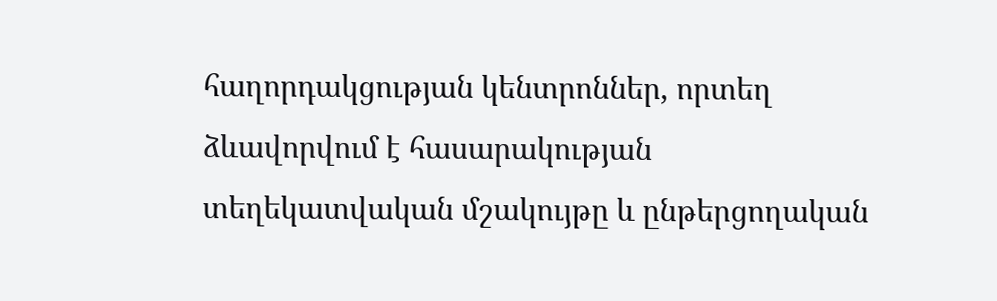հաղորդակցության կենտրոններ, որտեղ ձևավորվում է հասարակության տեղեկատվական մշակույթը և ընթերցողական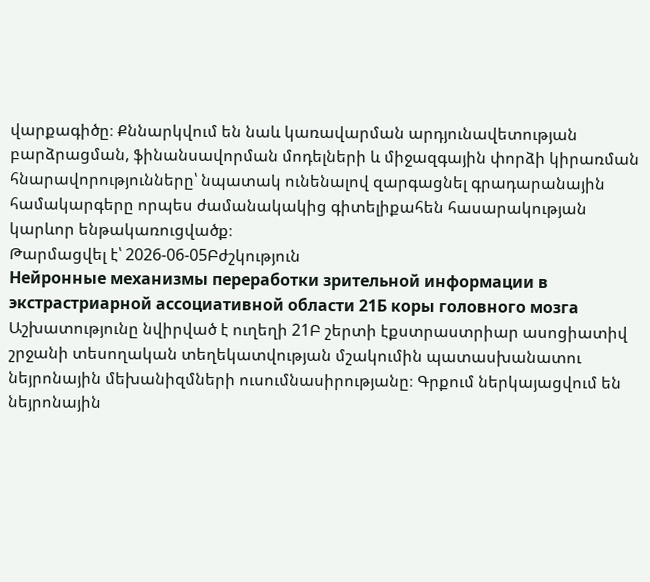վարքագիծը։ Քննարկվում են նաև կառավարման արդյունավետության բարձրացման, ֆինանսավորման մոդելների և միջազգային փորձի կիրառման հնարավորությունները՝ նպատակ ունենալով զարգացնել գրադարանային համակարգերը որպես ժամանակակից գիտելիքահեն հասարակության կարևոր ենթակառուցվածք։
Թարմացվել է՝ 2026-06-05Բժշկություն
Нейронные механизмы переработки зрительной информации в экстрастриарной ассоциативной области 21Б коры головного мозга
Աշխատությունը նվիրված է ուղեղի 21Բ շերտի էքստրաստրիար ասոցիատիվ շրջանի տեսողական տեղեկատվության մշակումին պատասխանատու նեյրոնային մեխանիզմների ուսումնասիրությանը։ Գրքում ներկայացվում են նեյրոնային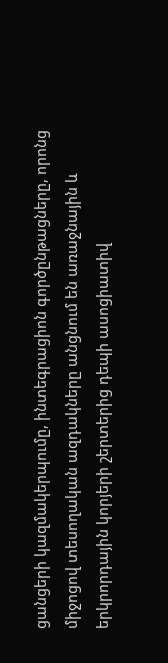ցանցերի կազմակերպումը, ինտեգրացիոն գործընթացները, որոնց միջոցով տեսողական ազդակները անցնում են առաջնային և երկրորդային կորյերի շերտերից դեպի ասոցիատիվ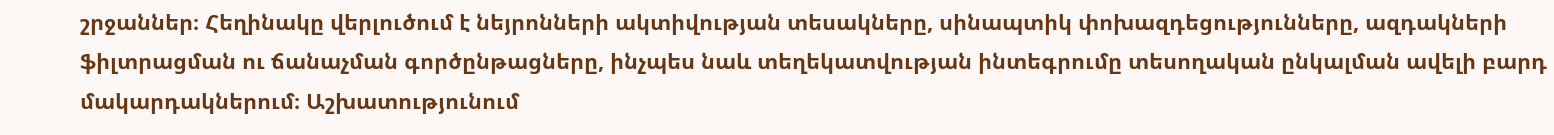շրջաններ։ Հեղինակը վերլուծում է նեյրոնների ակտիվության տեսակները, սինապտիկ փոխազդեցությունները, ազդակների ֆիլտրացման ու ճանաչման գործընթացները, ինչպես նաև տեղեկատվության ինտեգրումը տեսողական ընկալման ավելի բարդ մակարդակներում։ Աշխատությունում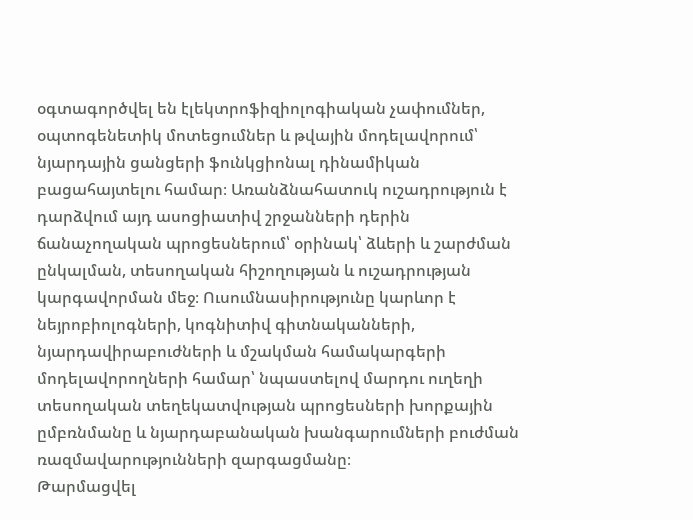օգտագործվել են էլեկտրոֆիզիոլոգիական չափումներ, օպտոգենետիկ մոտեցումներ և թվային մոդելավորում՝ նյարդային ցանցերի ֆունկցիոնալ դինամիկան բացահայտելու համար։ Առանձնահատուկ ուշադրություն է դարձվում այդ ասոցիատիվ շրջանների դերին ճանաչողական պրոցեսներում՝ օրինակ՝ ձևերի և շարժման ընկալման, տեսողական հիշողության և ուշադրության կարգավորման մեջ։ Ուսումնասիրությունը կարևոր է նեյրոբիոլոգների, կոգնիտիվ գիտնականների, նյարդավիրաբուժների և մշակման համակարգերի մոդելավորողների համար՝ նպաստելով մարդու ուղեղի տեսողական տեղեկատվության պրոցեսների խորքային ըմբռնմանը և նյարդաբանական խանգարումների բուժման ռազմավարությունների զարգացմանը։
Թարմացվել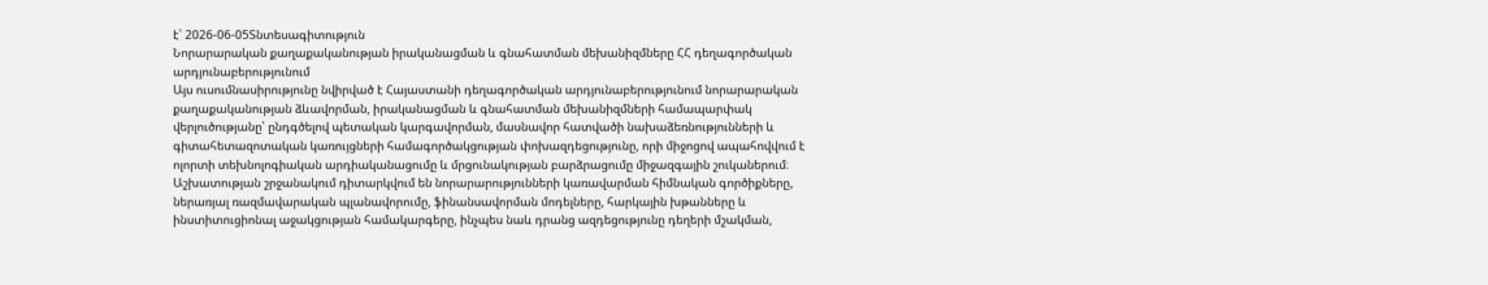է՝ 2026-06-05Տնտեսագիտություն
Նորարարական քաղաքականության իրականացման և գնահատման մեխանիզմները ՀՀ դեղագործական արդյունաբերությունում
Այս ուսումնասիրությունը նվիրված է Հայաստանի դեղագործական արդյունաբերությունում նորարարական քաղաքականության ձևավորման, իրականացման և գնահատման մեխանիզմների համապարփակ վերլուծությանը՝ ընդգծելով պետական կարգավորման, մասնավոր հատվածի նախաձեռնությունների և գիտահետազոտական կառույցների համագործակցության փոխազդեցությունը, որի միջոցով ապահովվում է ոլորտի տեխնոլոգիական արդիականացումը և մրցունակության բարձրացումը միջազգային շուկաներում։ Աշխատության շրջանակում դիտարկվում են նորարարությունների կառավարման հիմնական գործիքները, ներառյալ ռազմավարական պլանավորումը, ֆինանսավորման մոդելները, հարկային խթանները և ինստիտուցիոնալ աջակցության համակարգերը, ինչպես նաև դրանց ազդեցությունը դեղերի մշակման,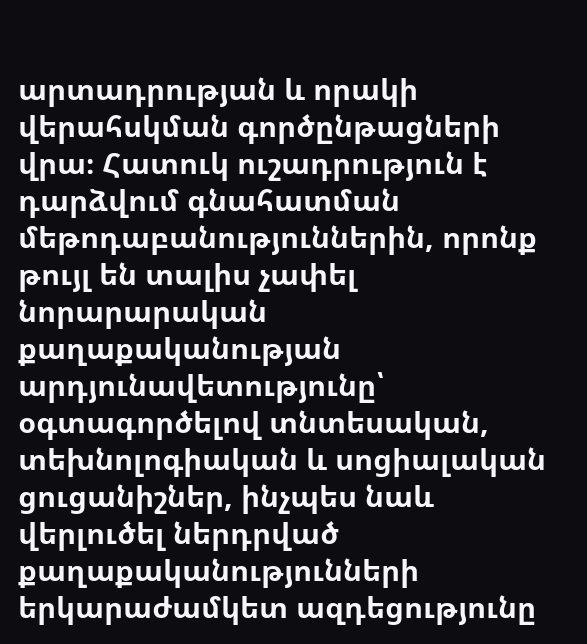արտադրության և որակի վերահսկման գործընթացների վրա։ Հատուկ ուշադրություն է դարձվում գնահատման մեթոդաբանություններին, որոնք թույլ են տալիս չափել նորարարական քաղաքականության արդյունավետությունը՝ օգտագործելով տնտեսական, տեխնոլոգիական և սոցիալական ցուցանիշներ, ինչպես նաև վերլուծել ներդրված քաղաքականությունների երկարաժամկետ ազդեցությունը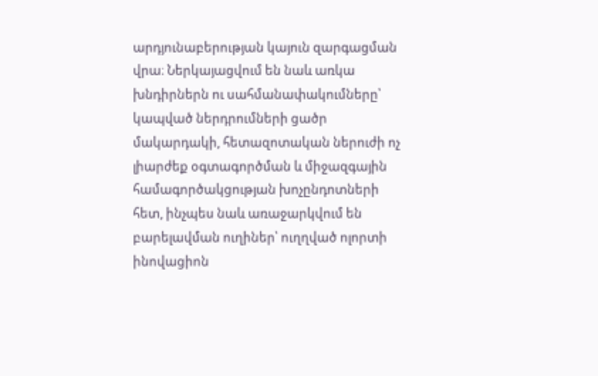արդյունաբերության կայուն զարգացման վրա։ Ներկայացվում են նաև առկա խնդիրներն ու սահմանափակումները՝ կապված ներդրումների ցածր մակարդակի, հետազոտական ներուժի ոչ լիարժեք օգտագործման և միջազգային համագործակցության խոչընդոտների հետ, ինչպես նաև առաջարկվում են բարելավման ուղիներ՝ ուղղված ոլորտի ինովացիոն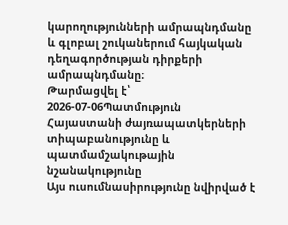կարողությունների ամրապնդմանը և գլոբալ շուկաներում հայկական դեղագործության դիրքերի ամրապնդմանը։
Թարմացվել է՝ 2026-07-06Պատմություն
Հայաստանի ժայռապատկերների տիպաբանությունը և պատմամշակութային նշանակությունը
Այս ուսումնասիրությունը նվիրված է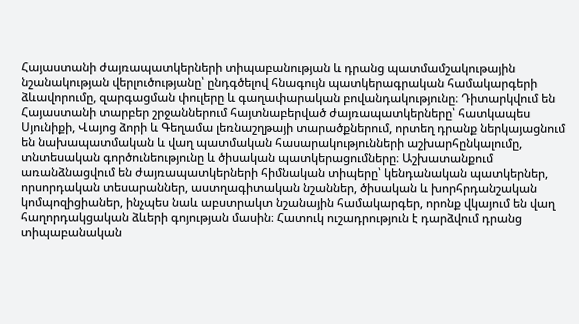Հայաստանի ժայռապատկերների տիպաբանության և դրանց պատմամշակութային նշանակության վերլուծությանը՝ ընդգծելով հնագույն պատկերագրական համակարգերի ձևավորումը, զարգացման փուլերը և գաղափարական բովանդակությունը։ Դիտարկվում են Հայաստանի տարբեր շրջաններում հայտնաբերված ժայռապատկերները՝ հատկապես Սյունիքի, Վայոց ձորի և Գեղամա լեռնաշղթայի տարածքներում, որտեղ դրանք ներկայացնում են նախապատմական և վաղ պատմական հասարակությունների աշխարհընկալումը, տնտեսական գործունեությունը և ծիսական պատկերացումները։ Աշխատանքում առանձնացվում են ժայռապատկերների հիմնական տիպերը՝ կենդանական պատկերներ, որսորդական տեսարաններ, աստղագիտական նշաններ, ծիսական և խորհրդանշական կոմպոզիցիաներ, ինչպես նաև աբստրակտ նշանային համակարգեր, որոնք վկայում են վաղ հաղորդակցական ձևերի գոյության մասին։ Հատուկ ուշադրություն է դարձվում դրանց տիպաբանական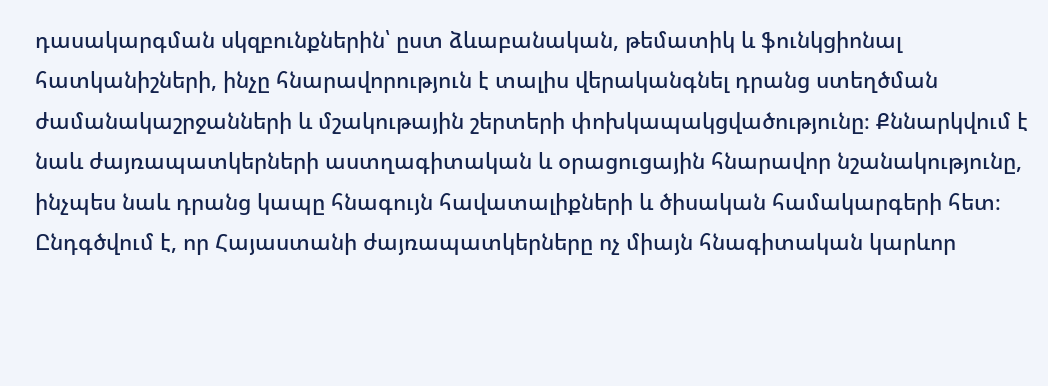դասակարգման սկզբունքներին՝ ըստ ձևաբանական, թեմատիկ և ֆունկցիոնալ հատկանիշների, ինչը հնարավորություն է տալիս վերականգնել դրանց ստեղծման ժամանակաշրջանների և մշակութային շերտերի փոխկապակցվածությունը։ Քննարկվում է նաև ժայռապատկերների աստղագիտական և օրացուցային հնարավոր նշանակությունը, ինչպես նաև դրանց կապը հնագույն հավատալիքների և ծիսական համակարգերի հետ։ Ընդգծվում է, որ Հայաստանի ժայռապատկերները ոչ միայն հնագիտական կարևոր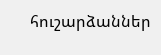հուշարձաններ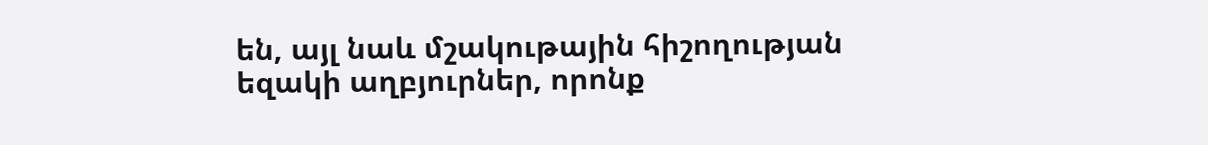են, այլ նաև մշակութային հիշողության եզակի աղբյուրներ, որոնք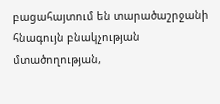բացահայտում են տարածաշրջանի հնագույն բնակչության մտածողության,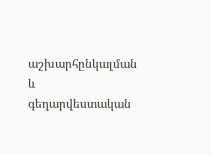աշխարհընկալման և գեղարվեստական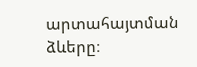արտահայտման ձևերը։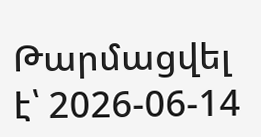Թարմացվել է՝ 2026-06-14